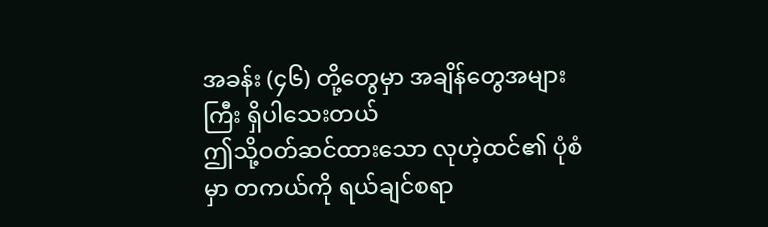အခန်း (၄၆) တို့တွေမှာ အချိန်တွေအများကြီး ရှိပါသေးတယ်
ဤသို့ဝတ်ဆင်ထားသော လုဟဲ့ထင်၏ ပုံစံမှာ တကယ်ကို ရယ်ချင်စရာ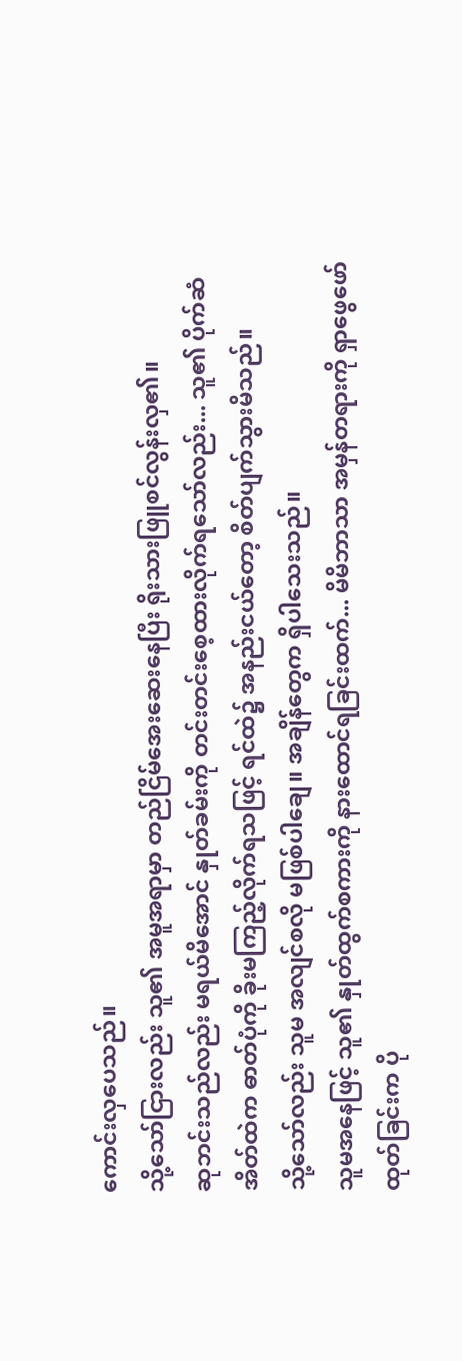ကောင်းလှပေသည်။
သို့သော်ငြားလည်း သူ၏ အမူအရာမှာ တည်ငြိမ်အေးဆေးနေပြီး ရိုးသားဖြူစင်လွန်းလှ၏။
ဆုဘင်းသည်လည်း မရယ်မိအောင် နှုတ်ခမ်းကို တင်းတင်းစေ့ထားလိုက်ရသော်လည်း... သူ၏ ပိုက်ဆံအိတ်ထဲက ဓာတ်ပုံကို ခိုးမကြည့်လိုက်ရသဖြင့် ရင်ထဲ၌ အနည်းငယ်တော့ စိတ်ပျက်သွားမိသည်။
သို့သော်လည်း သူမ အလျင်စလို မဖြစ်ပါချေ။ အချိန်တွေက ရှိပါသေးသည်။
သူမအနေဖြင့် သူ၏ နှုတ်ထွက်စကားကို နားထောင်ရခြင်းထက်... မိမိဘာသာ အမှန်တရားကို ရှာဖွေဖော်ထုတ်ခြင်းက ပို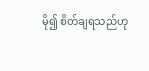မို၍ စိတ်ချရသည်ဟု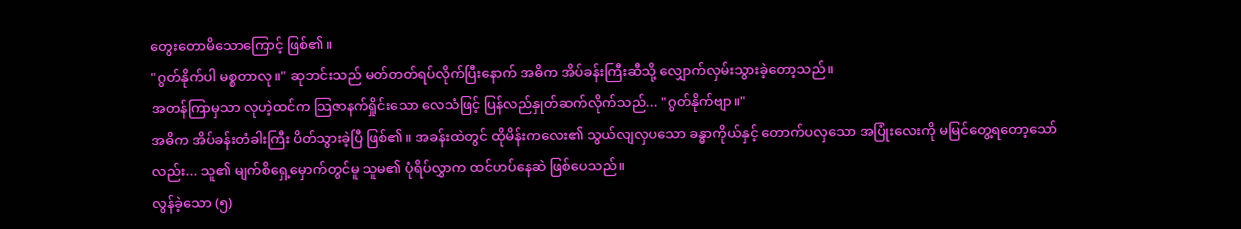တွေးတောမိသောကြောင့် ဖြစ်၏။
"ဂွတ်နိုက်ပါ မစ္စတာလု။" ဆုဘင်းသည် မတ်တတ်ရပ်လိုက်ပြီးနောက် အဓိက အိပ်ခန်းကြီးဆီသို့ လျှောက်လှမ်းသွားခဲ့တော့သည်။
အတန်ကြာမှသာ လုဟဲ့ထင်က သြဇာနက်ရှိုင်းသော လေသံဖြင့် ပြန်လည်နှုတ်ဆက်လိုက်သည်... "ဂွတ်နိုက်ဗျာ။"
အဓိက အိပ်ခန်းတံခါးကြီး ပိတ်သွားခဲ့ပြီ ဖြစ်၏။ အခန်းထဲတွင် ထိုမိန်းကလေး၏ သွယ်လျလှပသော ခန္ဓာကိုယ်နှင့် တောက်ပလှသော အပြုံးလေးကို မမြင်တွေ့ရတော့သော်လည်း... သူ၏ မျက်စိရှေ့မှောက်တွင်မူ သူမ၏ ပုံရိပ်လွှာက ထင်ဟပ်နေဆဲ ဖြစ်ပေသည်။
လွန်ခဲ့သော (၅)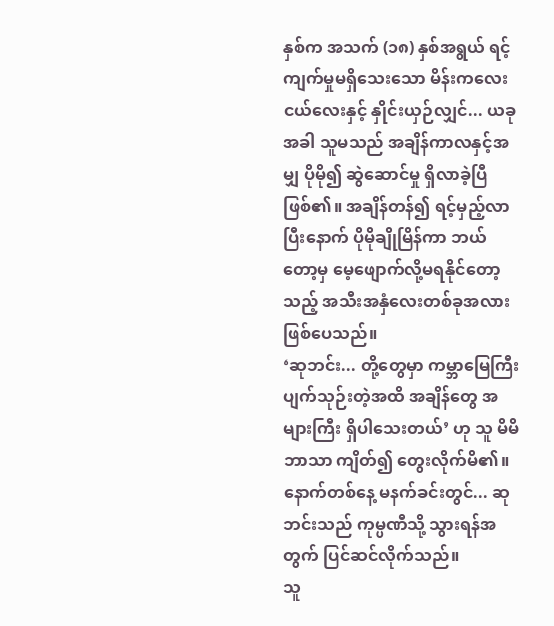နှစ်က အသက် (၁၈) နှစ်အရွယ် ရင့်ကျက်မှုမရှိသေးသော မိန်းကလေးငယ်လေးနှင့် နှိုင်းယှဉ်လျှင်... ယခုအခါ သူမသည် အချိန်ကာလနှင့်အမျှ ပိုမို၍ ဆွဲဆောင်မှု ရှိလာခဲ့ပြီ ဖြစ်၏။ အချိန်တန်၍ ရင့်မှည့်လာပြီးနောက် ပိုမိုချိုမြိန်ကာ ဘယ်တော့မှ မေ့ဖျောက်လို့မရနိုင်တော့သည့် အသီးအနှံလေးတစ်ခုအလား ဖြစ်ပေသည်။
‘ဆုဘင်း... တို့တွေမှာ ကမ္ဘာမြေကြီး ပျက်သုဉ်းတဲ့အထိ အချိန်တွေ အများကြီး ရှိပါသေးတယ်’ ဟု သူ မိမိဘာသာ ကျိတ်၍ တွေးလိုက်မိ၏။
နောက်တစ်နေ့ မနက်ခင်းတွင်... ဆုဘင်းသည် ကုမ္ပဏီသို့ သွားရန်အတွက် ပြင်ဆင်လိုက်သည်။
သူ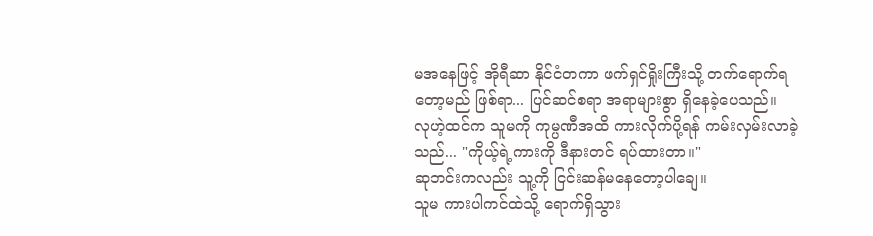မအနေဖြင့် အိုရီဆာ နိုင်ငံတကာ ဖက်ရှင်ရှိုးကြီးသို့ တက်ရောက်ရတော့မည် ဖြစ်ရာ... ပြင်ဆင်စရာ အရာများစွာ ရှိနေခဲ့ပေသည်။
လုဟဲ့ထင်က သူမကို ကုမ္ပဏီအထိ ကားလိုက်ပို့ရန် ကမ်းလှမ်းလာခဲ့သည်... "ကိုယ့်ရဲ့ကားကို ဒီနားတင် ရပ်ထားတာ။"
ဆုဘင်းကလည်း သူ့ကို ငြင်းဆန်မနေတော့ပါချေ။
သူမ ကားပါကင်ထဲသို့ ရောက်ရှိသွား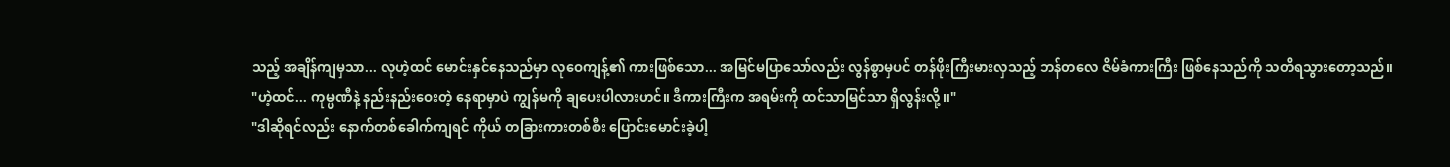သည့် အချိန်ကျမှသာ... လုဟဲ့ထင် မောင်းနှင်နေသည်မှာ လုဝေကျန့်၏ ကားဖြစ်သော... အမြင်မပြာသော်လည်း လွန်စွာမှပင် တန်ဖိုးကြီးမားလှသည့် ဘန်တလေ ဇိမ်ခံကားကြီး ဖြစ်နေသည်ကို သတိရသွားတော့သည်။
"ဟဲ့ထင်... ကုမ္ပဏီနဲ့ နည်းနည်းဝေးတဲ့ နေရာမှာပဲ ကျွန်မကို ချပေးပါလားဟင်။ ဒီကားကြီးက အရမ်းကို ထင်သာမြင်သာ ရှိလွန်းလို့။"
"ဒါဆိုရင်လည်း နောက်တစ်ခေါက်ကျရင် ကိုယ် တခြားကားတစ်စီး ပြောင်းမောင်းခဲ့ပါ့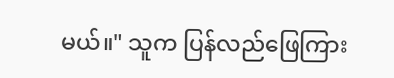မယ်။" သူက ပြန်လည်ဖြေကြား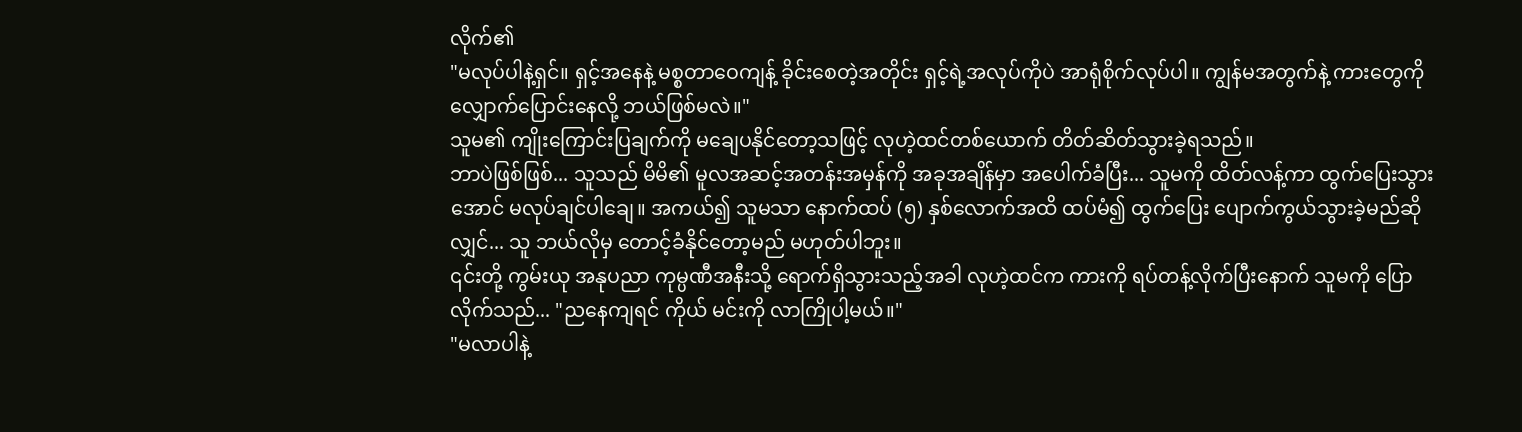လိုက်၏
"မလုပ်ပါနဲ့ရှင်။ ရှင့်အနေနဲ့ မစ္စတာဝေကျန့် ခိုင်းစေတဲ့အတိုင်း ရှင့်ရဲ့အလုပ်ကိုပဲ အာရုံစိုက်လုပ်ပါ။ ကျွန်မအတွက်နဲ့ ကားတွေကို လျှောက်ပြောင်းနေလို့ ဘယ်ဖြစ်မလဲ။"
သူမ၏ ကျိုးကြောင်းပြချက်ကို မချေပနိုင်တော့သဖြင့် လုဟဲ့ထင်တစ်ယောက် တိတ်ဆိတ်သွားခဲ့ရသည်။
ဘာပဲဖြစ်ဖြစ်... သူသည် မိမိ၏ မူလအဆင့်အတန်းအမှန်ကို အခုအချိန်မှာ အပေါက်ခံပြီး... သူမကို ထိတ်လန့်ကာ ထွက်ပြေးသွားအောင် မလုပ်ချင်ပါချေ။ အကယ်၍ သူမသာ နောက်ထပ် (၅) နှစ်လောက်အထိ ထပ်မံ၍ ထွက်ပြေး ပျောက်ကွယ်သွားခဲ့မည်ဆိုလျှင်... သူ ဘယ်လိုမှ တောင့်ခံနိုင်တော့မည် မဟုတ်ပါဘူး။
၎င်းတို့ ကွမ်းယု အနုပညာ ကုမ္ပဏီအနီးသို့ ရောက်ရှိသွားသည့်အခါ လုဟဲ့ထင်က ကားကို ရပ်တန့်လိုက်ပြီးနောက် သူမကို ပြောလိုက်သည်... "ညနေကျရင် ကိုယ် မင်းကို လာကြိုပါ့မယ်။"
"မလာပါနဲ့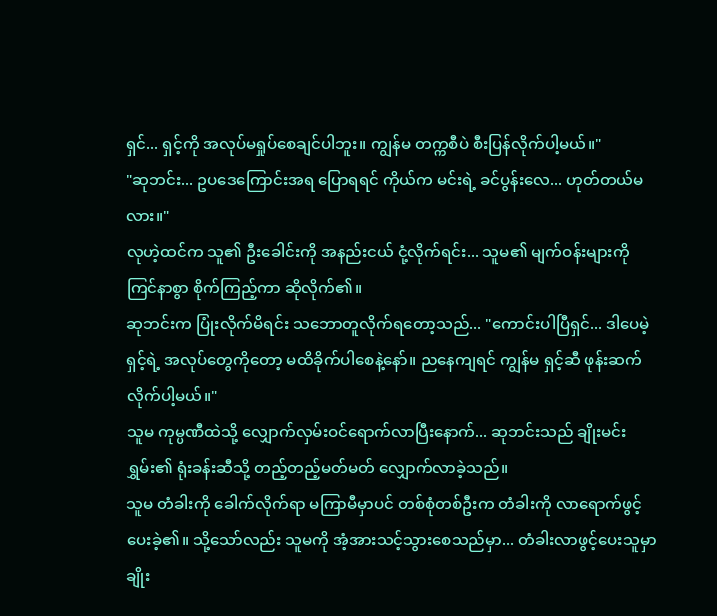ရှင်... ရှင့်ကို အလုပ်မရှုပ်စေချင်ပါဘူး။ ကျွန်မ တက္ကစီပဲ စီးပြန်လိုက်ပါ့မယ်။"
"ဆုဘင်း... ဥပဒေကြောင်းအရ ပြောရရင် ကိုယ်က မင်းရဲ့ ခင်ပွန်းလေ... ဟုတ်တယ်မလား။"
လုဟဲ့ထင်က သူ၏ ဦးခေါင်းကို အနည်းငယ် ငုံ့လိုက်ရင်း... သူမ၏ မျက်ဝန်းများကို ကြင်နာစွာ စိုက်ကြည့်ကာ ဆိုလိုက်၏။
ဆုဘင်းက ပြုံးလိုက်မိရင်း သဘောတူလိုက်ရတော့သည်... "ကောင်းပါပြီရှင်... ဒါပေမဲ့ ရှင့်ရဲ့ အလုပ်တွေကိုတော့ မထိခိုက်ပါစေနဲ့နော်။ ညနေကျရင် ကျွန်မ ရှင့်ဆီ ဖုန်းဆက်လိုက်ပါ့မယ်။"
သူမ ကုမ္ပဏီထဲသို့ လျှောက်လှမ်းဝင်ရောက်လာပြီးနောက်... ဆုဘင်းသည် ချိုးမင်းရွှမ်း၏ ရုံးခန်းဆီသို့ တည့်တည့်မတ်မတ် လျှောက်လာခဲ့သည်။
သူမ တံခါးကို ခေါက်လိုက်ရာ မကြာမီမှာပင် တစ်စုံတစ်ဦးက တံခါးကို လာရောက်ဖွင့်ပေးခဲ့၏။ သို့သော်လည်း သူမကို အံ့အားသင့်သွားစေသည်မှာ... တံခါးလာဖွင့်ပေးသူမှာ ချိုး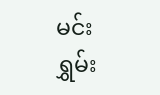မင်းရွှမ်း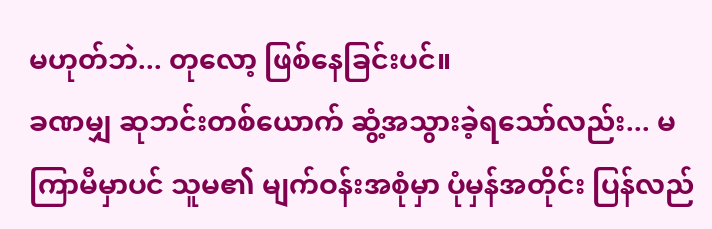မဟုတ်ဘဲ... တုလော့ ဖြစ်နေခြင်းပင်။
ခဏမျှ ဆုဘင်းတစ်ယောက် ဆွံ့အသွားခဲ့ရသော်လည်း... မကြာမီမှာပင် သူမ၏ မျက်ဝန်းအစုံမှာ ပုံမှန်အတိုင်း ပြန်လည်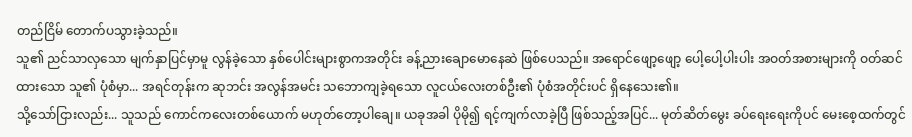တည်ငြိမ် တောက်ပသွားခဲ့သည်။
သူ၏ ညင်သာလှသော မျက်နှာပြင်မှာမူ လွန်ခဲ့သော နှစ်ပေါင်းများစွာကအတိုင်း ခန့်ညားချောမောနေဆဲ ဖြစ်ပေသည်။ အရောင်ဖျော့ဖျော့ ပေါ့ပေါ့ပါးပါး အဝတ်အစားများကို ဝတ်ဆင်ထားသော သူ၏ ပုံစံမှာ... အရင်တုန်းက ဆုဘင်း အလွန်အမင်း သဘောကျခဲ့ရသော လူငယ်လေးတစ်ဦး၏ ပုံစံအတိုင်းပင် ရှိနေသေး၏။
သို့သော်ငြားလည်း... သူသည် ကောင်ကလေးတစ်ယောက် မဟုတ်တော့ပါချေ။ ယခုအခါ ပိုမို၍ ရင့်ကျက်လာခဲ့ပြီ ဖြစ်သည့်အပြင်... မုတ်ဆိတ်မွေး ခပ်ရေးရေးကိုပင် မေးစေ့ထက်တွင်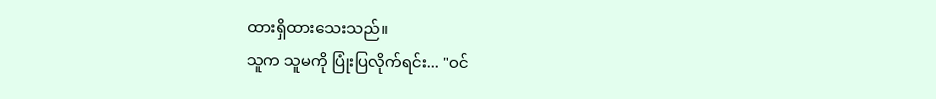ထားရှိထားသေးသည်။
သူက သူမကို ပြုံးပြလိုက်ရင်း... "ဝင်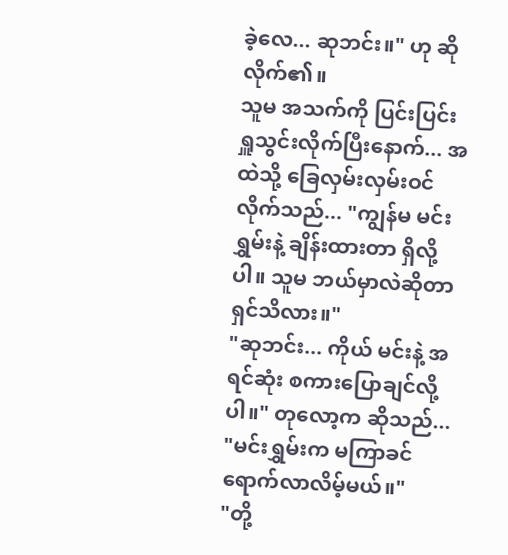ခဲ့လေ... ဆုဘင်း။" ဟု ဆိုလိုက်၏။
သူမ အသက်ကို ပြင်းပြင်းရှူသွင်းလိုက်ပြီးနောက်... အထဲသို့ ခြေလှမ်းလှမ်းဝင်လိုက်သည်... "ကျွန်မ မင်းရွှမ်းနဲ့ ချိန်းထားတာ ရှိလို့ပါ။ သူမ ဘယ်မှာလဲဆိုတာ ရှင်သိလား။"
"ဆုဘင်း... ကိုယ် မင်းနဲ့ အရင်ဆုံး စကားပြောချင်လို့ပါ။" တုလော့က ဆိုသည်... "မင်းရွှမ်းက မကြာခင် ရောက်လာလိမ့်မယ်။"
"တို့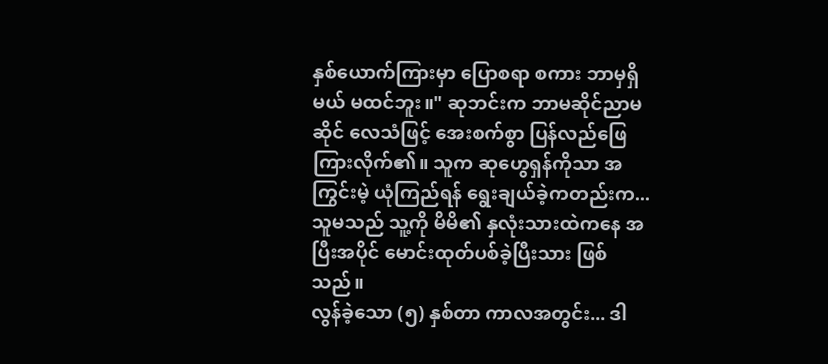နှစ်ယောက်ကြားမှာ ပြောစရာ စကား ဘာမှရှိမယ် မထင်ဘူး။" ဆုဘင်းက ဘာမဆိုင်ညာမဆိုင် လေသံဖြင့် အေးစက်စွာ ပြန်လည်ဖြေကြားလိုက်၏။ သူက ဆုဟွေရှန်ကိုသာ အကြွင်းမဲ့ ယုံကြည်ရန် ရွေးချယ်ခဲ့ကတည်းက... သူမသည် သူ့ကို မိမိ၏ နှလုံးသားထဲကနေ အပြီးအပိုင် မောင်းထုတ်ပစ်ခဲ့ပြီးသား ဖြစ်သည်။
လွန်ခဲ့သော (၅) နှစ်တာ ကာလအတွင်း... ဒါ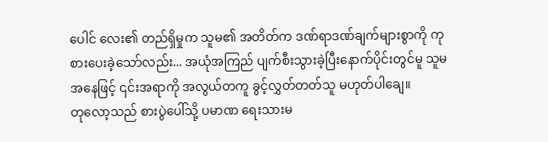ပေါင် လေး၏ တည်ရှိမှုက သူမ၏ အတိတ်က ဒဏ်ရာဒဏ်ချက်များစွာကို ကုစားပေးခဲ့သော်လည်း... အယုံအကြည် ပျက်စီးသွားခဲ့ပြီးနောက်ပိုင်းတွင်မူ သူမအနေဖြင့် ၎င်းအရာကို အလွယ်တကူ ခွင့်လွှတ်တတ်သူ မဟုတ်ပါချေ။
တုလော့သည် စားပွဲပေါ်သို့ ပမာဏ ရေးသားမ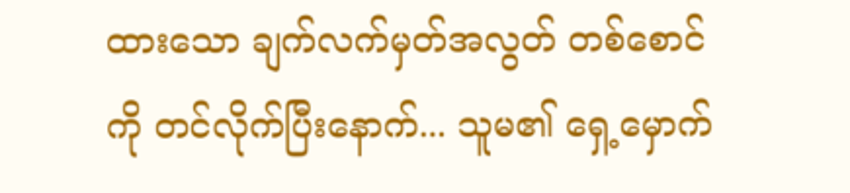ထားသော ချက်လက်မှတ်အလွတ် တစ်စောင်ကို တင်လိုက်ပြီးနောက်... သူမ၏ ရှေ့မှောက်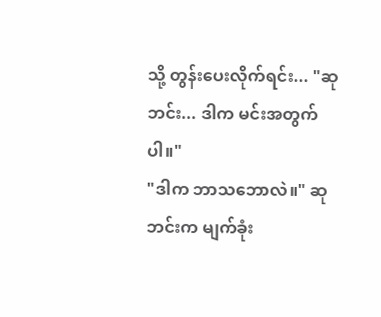သို့ တွန်းပေးလိုက်ရင်း... "ဆုဘင်း... ဒါက မင်းအတွက်ပါ။"
"ဒါက ဘာသဘောလဲ။" ဆုဘင်းက မျက်ခုံး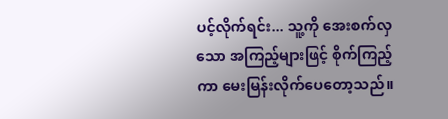ပင့်လိုက်ရင်း... သူ့ကို အေးစက်လှသော အကြည့်များဖြင့် စိုက်ကြည့်ကာ မေးမြန်းလိုက်ပေတော့သည်။